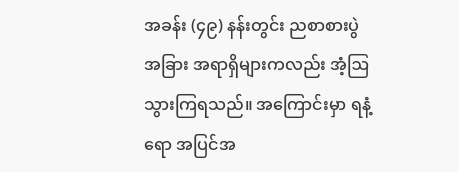အခန်း (၄၉) နန်းတွင်း ညစာစားပွဲ
အခြား အရာရှိများကလည်း အံ့ဩသွားကြရသည်။ အကြောင်းမှာ ရနံ့ရော အပြင်အ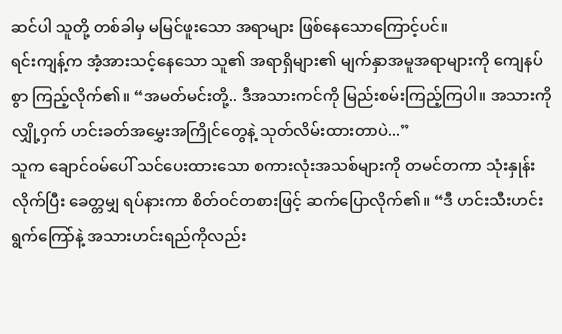ဆင်ပါ သူတို့ တစ်ခါမှ မမြင်ဖူးသော အရာများ ဖြစ်နေသောကြောင့်ပင်။
ရင်းကျန့်က အံ့အားသင့်နေသော သူ၏ အရာရှိများ၏ မျက်နှာအမူအရာများကို ကျေနပ်စွာ ကြည့်လိုက်၏။ “အမတ်မင်းတို့.. ဒီအသားကင်ကို မြည်းစမ်းကြည့်ကြပါ။ အသားကို လျှို့ဝှက် ဟင်းခတ်အမွှေးအကြိုင်တွေနဲ့ သုတ်လိမ်းထားတာပဲ...”
သူက ချောင်ဝမ်ပေါ် သင်ပေးထားသော စကားလုံးအသစ်များကို တမင်တကာ သုံးနှုန်းလိုက်ပြီး ခေတ္တမျှ ရပ်နားကာ စိတ်ဝင်တစားဖြင့် ဆက်ပြောလိုက်၏။ “ဒီ ဟင်းသီးဟင်းရွက်ကြော်နဲ့ အသားဟင်းရည်ကိုလည်း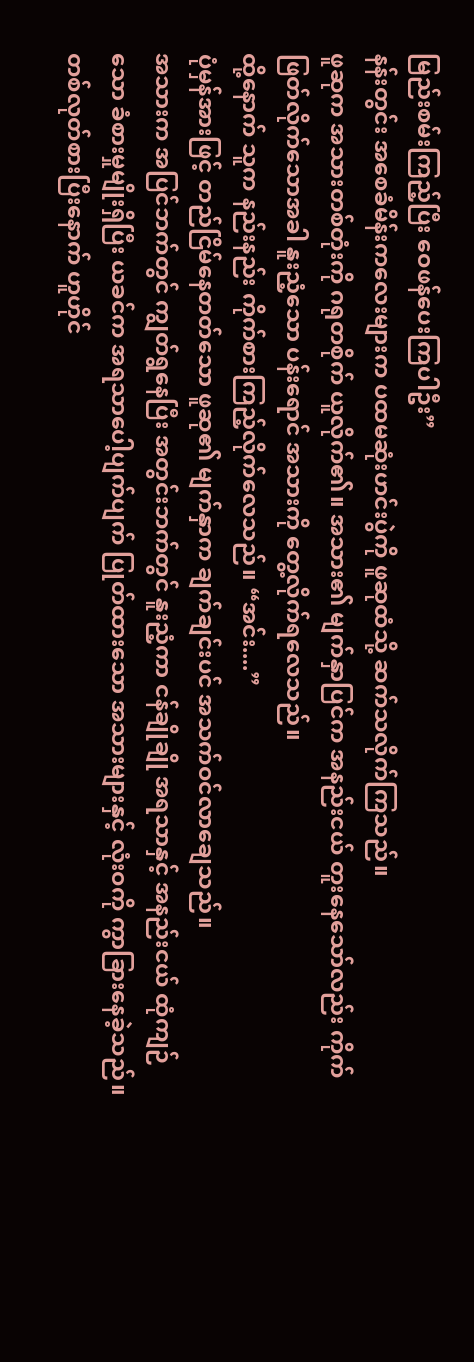မြည်းစမ်းကြည့်ပြီး ဝေဖန်ပေးကြပါဦး”
နန်းတွင်း အစေခံမိန်းကလေးများက ပထမဆုံးဟင်းပွဲကို ဖူဆုထံသို့ ဆက်သလိုက်ကြသည်။
ဖူဆုက အသားတစ်တုံးကို ဂရုတစိုက် ယူလိုက်၏။ အသား၏ မျက်နှာပြင်က အနည်းငယ် တူးနေသော်လည်း ကိုက်ဖြတ်လိုက်သောအခါ နူးညံ့သော ပန်းရောင် အသားကို တွေ့လိုက်ရလေသည်။
ထို့နောက် သူက နည်းနည်း ကိုက်စားကြည့်လိုက်လေသည်။ “အင်း....”
ပုံမှန်အားဖြင့် တည်ငြိမ်နေတတ်သော ဖူဆု၏ မျက်နှာက ချက်ချင်းပင် အသက်ဝင်လာချေသည်။
အသားက အပြင်ဘက်တွင် ကျွတ်ရွနေပြီး အတွင်းဘက်တွင် နူးညံ့ကာ ငန်ချိုချို အရသာနှင့် အနည်းငယ် ထုံကျဉ်သော ခံစားမှုမျိုးရှိပြီး ယခင်က အရသာပေါ့ပျက်ပျက် ပြုတ်ထားသော အသားများနှင့် လုံးဝကို ကွာခြားနေခဲ့သည်။
တစ်လုတ်စားပြီးနောက် ဟူဟိုင်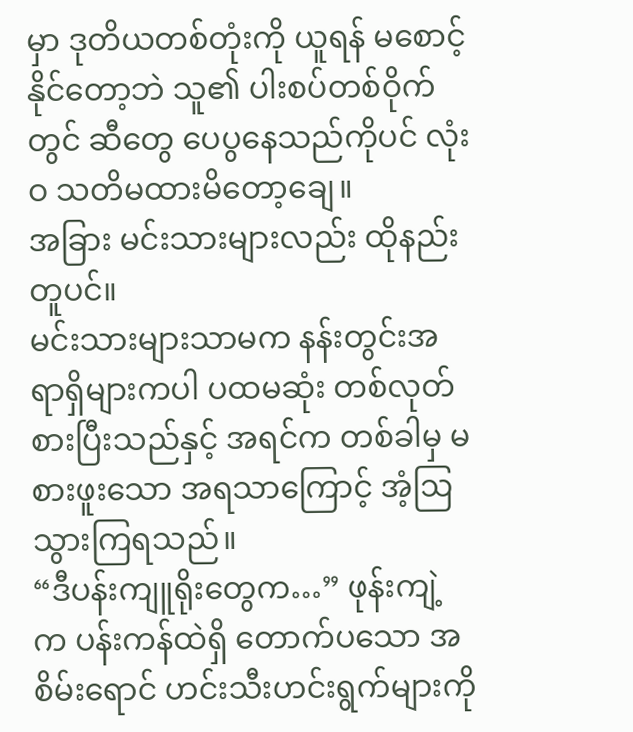မှာ ဒုတိယတစ်တုံးကို ယူရန် မစောင့်နိုင်တော့ဘဲ သူ၏ ပါးစပ်တစ်ဝိုက်တွင် ဆီတွေ ပေပွနေသည်ကိုပင် လုံးဝ သတိမထားမိတော့ချေ။
အခြား မင်းသားများလည်း ထိုနည်းတူပင်။
မင်းသားများသာမက နန်းတွင်းအရာရှိများကပါ ပထမဆုံး တစ်လုတ်စားပြီးသည်နှင့် အရင်က တစ်ခါမှ မစားဖူးသော အရသာကြောင့် အံ့ဩသွားကြရသည်။
“ဒီပန်းကျူရိုးတွေက…” ဖုန်းကျဲ့က ပန်းကန်ထဲရှိ တောက်ပသော အစိမ်းရောင် ဟင်းသီးဟင်းရွက်များကို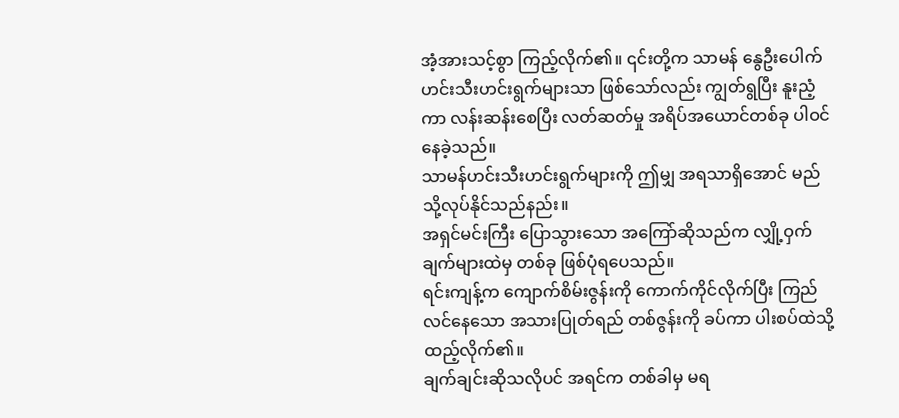အံ့အားသင့်စွာ ကြည့်လိုက်၏။ ၎င်းတို့က သာမန် နွေဦးပေါက် ဟင်းသီးဟင်းရွက်များသာ ဖြစ်သော်လည်း ကျွတ်ရွပြီး နူးညံ့ကာ လန်းဆန်းစေပြီး လတ်ဆတ်မှု အရိပ်အယောင်တစ်ခု ပါဝင်နေခဲ့သည်။
သာမန်ဟင်းသီးဟင်းရွက်များကို ဤမျှ အရသာရှိအောင် မည်သို့လုပ်နိုင်သည်နည်း။
အရှင်မင်းကြီး ပြောသွားသော အကြော်ဆိုသည်က လျှို့ဝှက်ချက်များထဲမှ တစ်ခု ဖြစ်ပုံရပေသည်။
ရင်းကျန့်က ကျောက်စိမ်းဇွန်းကို ကောက်ကိုင်လိုက်ပြီး ကြည်လင်နေသော အသားပြုတ်ရည် တစ်ဇွန်းကို ခပ်ကာ ပါးစပ်ထဲသို့ ထည့်လိုက်၏။
ချက်ချင်းဆိုသလိုပင် အရင်က တစ်ခါမှ မရ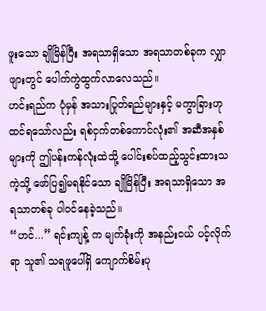ဖူးသော ချိုမြိန်ပြီး အရသာရှိသော အရသာတစ်ခုက လျှာဖျားတွင် ပေါက်ကွဲထွက်လာလေသည်။
ဟင်းရည်က ပုံမှန် အသားပြုတ်ရည်များနှင့် မကွာခြားဟု ထင်ရသော်လည်း ရစ်ငှက်တစ်ကောင်လုံး၏ အဆီအနှစ်များကို ဤပန်းကန်လုံးထဲသို့ ပေါင်းစပ်ထည့်သွင်းထားသကဲ့သို့ ဖော်ပြ၍မရနိုင်သော ချိုမြိန်ပြီး အရသာရှိသော အရသာတစ်ခု ပါဝင်နေခဲ့သည်။
“ဟင်...” ရင်းကျန့် က မျက်ခုံးကို အနည်းငယ် ပင့်လိုက်ရာ သူ၏ သရဖူပေါ်ရှိ ကျောက်စိမ်းပု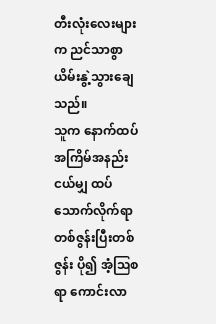တီးလုံးလေးများက ညင်သာစွာ ယိမ်းနွဲ့သွားချေသည်။
သူက နောက်ထပ် အကြိမ်အနည်းငယ်မျှ ထပ်သောက်လိုက်ရာ တစ်ဇွန်းပြီးတစ်ဇွန်း ပို၍ အံ့ဩစရာ ကောင်းလာ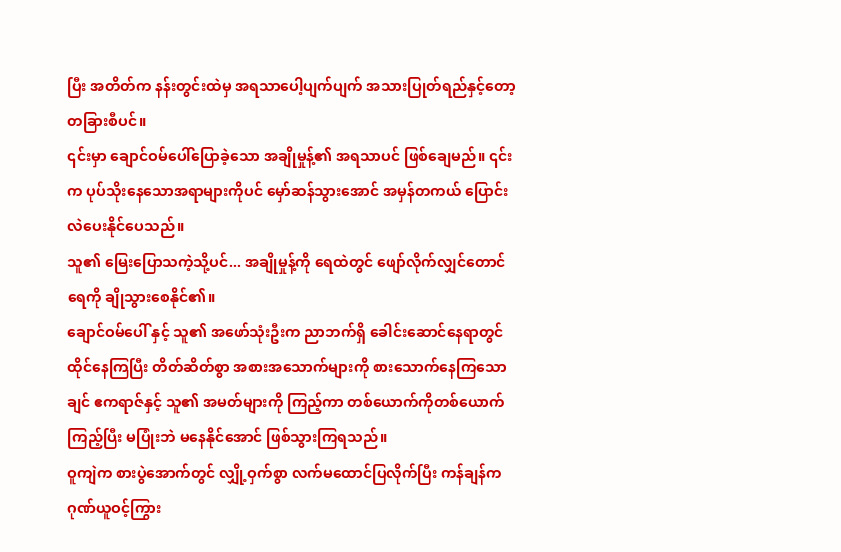ပြီး အတိတ်က နန်းတွင်းထဲမှ အရသာပေါ့ပျက်ပျက် အသားပြုတ်ရည်နှင့်တော့ တခြားစီပင်။
၎င်းမှာ ချောင်ဝမ်ပေါ်ပြောခဲ့သော အချိုမှုန့်၏ အရသာပင် ဖြစ်ချေမည်။ ၎င်းက ပုပ်သိုးနေသောအရာများကိုပင် မှော်ဆန်သွားအောင် အမှန်တကယ် ပြောင်းလဲပေးနိုင်ပေသည်။
သူ၏ မြေးပြောသကဲ့သို့ပင်... အချိုမှုန့်ကို ရေထဲတွင် ဖျော်လိုက်လျှင်တောင် ရေကို ချိုသွားစေနိုင်၏။
ချောင်ဝမ်ပေါ် နှင့် သူ၏ အဖော်သုံးဦးက ညာဘက်ရှိ ခေါင်းဆောင်နေရာတွင် ထိုင်နေကြပြီး တိတ်ဆိတ်စွာ အစားအသောက်များကို စားသောက်နေကြသော ချင် ဧကရာဇ်နှင့် သူ၏ အမတ်များကို ကြည့်ကာ တစ်ယောက်ကိုတစ်ယောက် ကြည့်ပြီး မပြုံးဘဲ မနေနိုင်အောင် ဖြစ်သွားကြရသည်။
ဝူကျဲက စားပွဲအောက်တွင် လျှို့ဝှက်စွာ လက်မထောင်ပြလိုက်ပြီး ကန်ချန်က ဂုဏ်ယူဝင့်ကြွား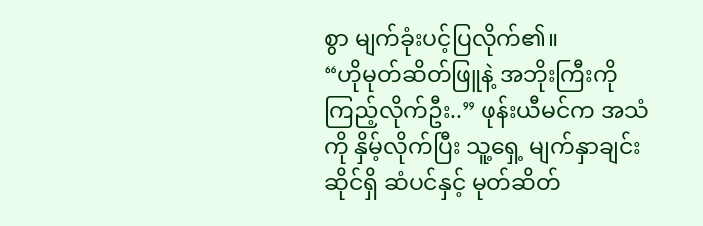စွာ မျက်ခုံးပင့်ပြလိုက်၏။
“ဟိုမုတ်ဆိတ်ဖြူနဲ့ အဘိုးကြီးကို ကြည့်လိုက်ဦး..” ဖုန်းယီမင်က အသံကို နှိမ့်လိုက်ပြီး သူ့ရှေ့ မျက်နှာချင်းဆိုင်ရှိ ဆံပင်နှင့် မုတ်ဆိတ်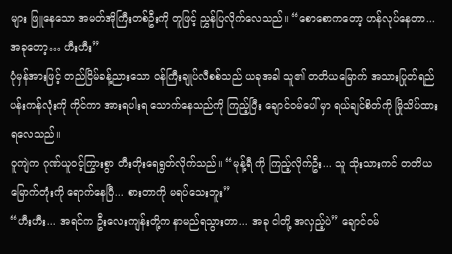များ ဖြူနေသော အမတ်အိုကြီးတစ်ဦးကို တူဖြင့် ညွှန်ပြလိုက်လေသည်။ “စောစောကတော့ ဟန်လုပ်နေတာ... အခုတော့… ဟီးဟီး”
ပုံမှန်အားဖြင့် တည်ငြိမ်ခန့်ညားသော ဝန်ကြီးချုပ်လီစစ်သည် ယခုအခါ သူ၏ တတိယမြောက် အသားပြုတ်ရည် ပန်းကန်လုံးကို ကိုင်ကာ အားရပါးရ သောက်နေသည်ကို ကြည့်ပြီး ချောင်ဝမ်ပေါ် မှာ ရယ်ချင်စိတ်ကို မြိုသိပ်ထားရလေသည်။
ဝူကျဲက ဂုဏ်ယူဝင့်ကြွားစွာ တီးတိုးရေရွတ်လိုက်သည်။ “မုန့်ရီ ကို ကြည့်လိုက်ဦး... သူ သိုးသားကင် တတိယမြောက်တုံးကို ရောက်နေပြီ... စားတာကို မရပ်သေးဘူး”
“ဟီးဟီး... အရင်က ဦးလေးကျန်းတို့က နာမည်ရသွားတာ... အခု ငါတို့ အလှည့်ပဲ” ချောင်ဝမ်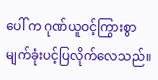ပေါ် က ဂုဏ်ယူဝင့်ကြွားစွာ မျက်ခုံးပင့်ပြလိုက်လေသည်။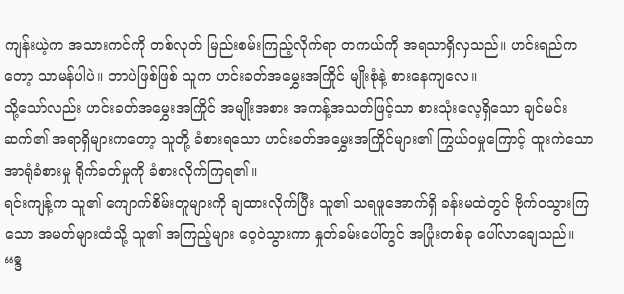ကျန်းယဲ့က အသားကင်ကို တစ်လုတ် မြည်းစမ်းကြည့်လိုက်ရာ တကယ်ကို အရသာရှိလှသည်။ ဟင်းရည်ကတော့ သာမန်ပါပဲ။ ဘာပဲဖြစ်ဖြစ် သူက ဟင်းခတ်အမွှေးအကြိုင် မျိုးစုံနဲ့ စားနေကျလေ။
သို့သော်လည်း ဟင်းခတ်အမွှေးအကြိုင် အမျိုးအစား အကန့်အသတ်ဖြင့်သာ စားသုံးလေ့ရှိသော ချင်မင်းဆက်၏ အရာရှိများကတော့ သူတို့ ခံစားရသော ဟင်းခတ်အမွှေးအကြိုင်များ၏ ကြွယ်ဝမှုကြောင့် ထူးကဲသော အာရုံခံစားမှု ရိုက်ခတ်မှုကို ခံစားလိုက်ကြရ၏။
ရင်းကျန့်က သူ၏ ကျောက်စိမ်းတူများကို ချထားလိုက်ပြီး သူ၏ သရဖူအောက်ရှိ ခန်းမထဲတွင် ဗိုက်ဝသွားကြသော အမတ်များထံသို့ သူ၏ အကြည့်များ ဝေ့ဝဲသွားကာ နှုတ်ခမ်းပေါ်တွင် အပြုံးတစ်ခု ပေါ်လာချေသည်။ “ဒီ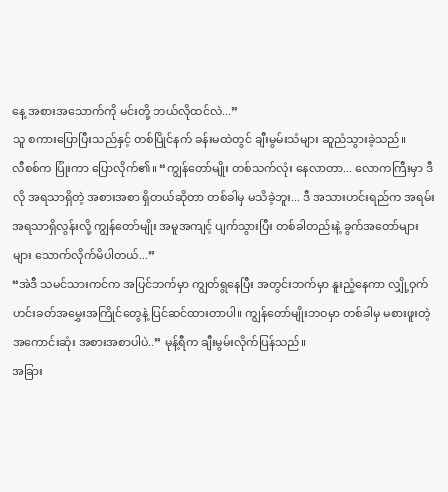နေ့ အစားအသောက်ကို မင်းတို့ ဘယ်လိုထင်လဲ...”
သူ စကားပြောပြီးသည်နှင့် တစ်ပြိုင်နက် ခန်းမထဲတွင် ချီးမွမ်းသံများ ဆူညံသွားခဲ့သည်။
လီစစ်က ပြုံးကာ ပြောလိုက်၏။ “ကျွန်တော်မျိုး တစ်သက်လုံး နေလာတာ... လောကကြီးမှာ ဒီလို အရသာရှိတဲ့ အစားအစာ ရှိတယ်ဆိုတာ တစ်ခါမှ မသိခဲ့ဘူး... ဒီ အသားဟင်းရည်က အရမ်း အရသာရှိလွန်းလို့ ကျွန်တော်မျိုး အမူအကျင့် ပျက်သွားပြီး တစ်ခါတည်းနဲ့ ခွက်အတော်များများ သောက်လိုက်မိပါတယ်...”
“အဲဒီ သမင်သားကင်က အပြင်ဘက်မှာ ကျွတ်ရွနေပြီး အတွင်းဘက်မှာ နူးညံ့နေကာ လျှို့ဝှက် ဟင်းခတ်အမွှေးအကြိုင်တွေနဲ့ ပြင်ဆင်ထားတာပါ။ ကျွန်တော်မျိုးဘဝမှာ တစ်ခါမှ မစားဖူးတဲ့ အကောင်းဆုံး အစားအစာပါပဲ..” မုန့်ရီက ချီးမွမ်းလိုက်ပြန်သည်။
အခြား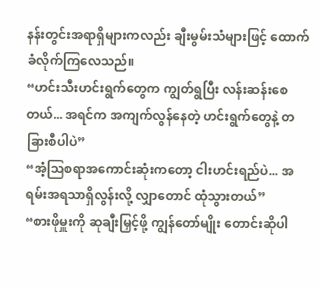နန်းတွင်းအရာရှိများကလည်း ချီးမွမ်းသံများဖြင့် ထောက်ခံလိုက်ကြလေသည်။
“ဟင်းသီးဟင်းရွက်တွေက ကျွတ်ရွပြီး လန်းဆန်းစေတယ်... အရင်က အကျက်လွန်နေတဲ့ ဟင်းရွက်တွေနဲ့ တခြားစီပါပဲ”
“အံ့ဩစရာအကောင်းဆုံးကတော့ ငါးဟင်းရည်ပဲ... အရမ်းအရသာရှိလွန်းလို့ လျှာတောင် ထုံသွားတယ်”
“စားဖိုမှူးကို ဆုချီးမြှင့်ဖို့ ကျွန်တော်မျိုး တောင်းဆိုပါ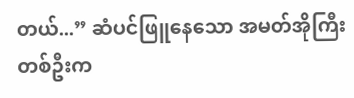တယ်...” ဆံပင်ဖြူနေသော အမတ်အိုကြီးတစ်ဦးက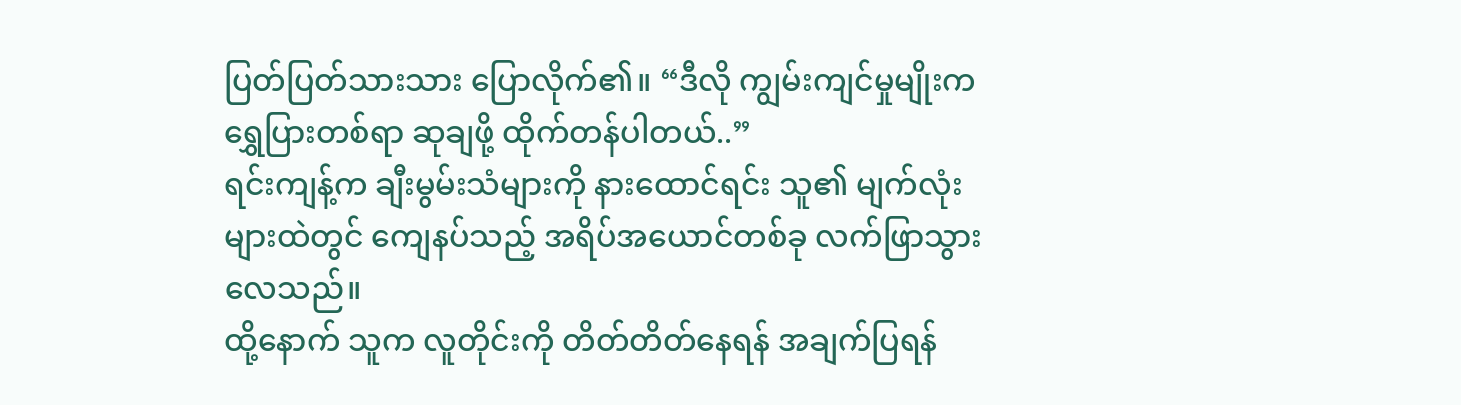ပြတ်ပြတ်သားသား ပြောလိုက်၏။ “ဒီလို ကျွမ်းကျင်မှုမျိုးက ရွှေပြားတစ်ရာ ဆုချဖို့ ထိုက်တန်ပါတယ်..”
ရင်းကျန့်က ချီးမွမ်းသံများကို နားထောင်ရင်း သူ၏ မျက်လုံးများထဲတွင် ကျေနပ်သည့် အရိပ်အယောင်တစ်ခု လက်ဖြာသွားလေသည်။
ထို့နောက် သူက လူတိုင်းကို တိတ်တိတ်နေရန် အချက်ပြရန်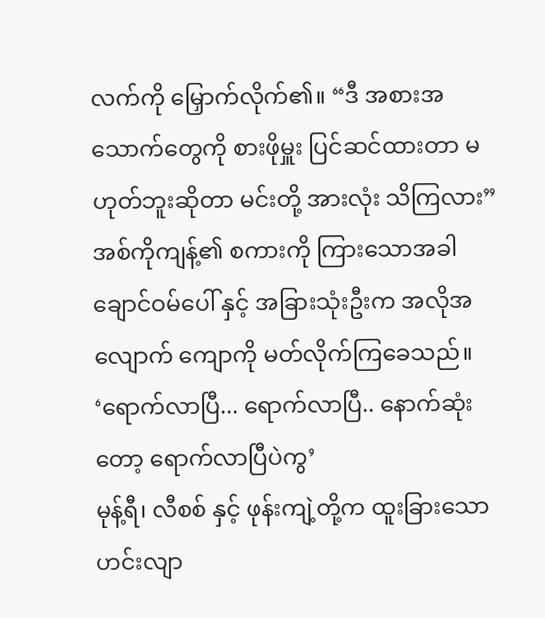လက်ကို မြှောက်လိုက်၏။ “ဒီ အစားအသောက်တွေကို စားဖိုမှူး ပြင်ဆင်ထားတာ မဟုတ်ဘူးဆိုတာ မင်းတို့ အားလုံး သိကြလား”
အစ်ကိုကျန့်၏ စကားကို ကြားသောအခါ ချောင်ဝမ်ပေါ် နှင့် အခြားသုံးဦးက အလိုအလျောက် ကျောကို မတ်လိုက်ကြခေသည်။
‘ရောက်လာပြီ... ရောက်လာပြီ.. နောက်ဆုံးတော့ ရောက်လာပြီပဲကွ’
မုန့်ရီ၊ လီစစ် နှင့် ဖုန်းကျဲ့တို့က ထူးခြားသော ဟင်းလျာ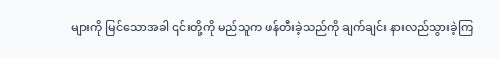များကို မြင်သောအခါ ၎င်းတို့ကို မည်သူက ဖန်တီးခဲ့သည်ကို ချက်ချင်း နားလည်သွားခဲ့ကြ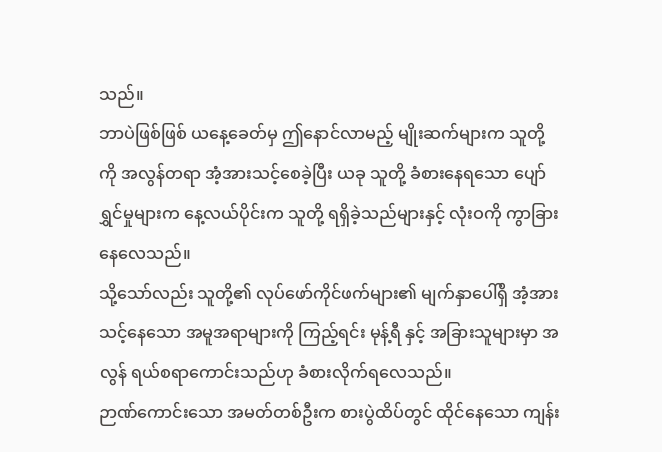သည်။
ဘာပဲဖြစ်ဖြစ် ယနေ့ခေတ်မှ ဤနောင်လာမည့် မျိုးဆက်များက သူတို့ကို အလွန်တရာ အံ့အားသင့်စေခဲ့ပြီး ယခု သူတို့ ခံစားနေရသော ပျော်ရွှင်မှုများက နေ့လယ်ပိုင်းက သူတို့ ရရှိခဲ့သည်များနှင့် လုံးဝကို ကွာခြားနေလေသည်။
သို့သော်လည်း သူတို့၏ လုပ်ဖော်ကိုင်ဖက်များ၏ မျက်နှာပေါ်ရှိ အံ့အားသင့်နေသော အမူအရာများကို ကြည့်ရင်း မုန့်ရီ နှင့် အခြားသူများမှာ အလွန် ရယ်စရာကောင်းသည်ဟု ခံစားလိုက်ရလေသည်။
ဉာဏ်ကောင်းသော အမတ်တစ်ဦးက စားပွဲထိပ်တွင် ထိုင်နေသော ကျန်း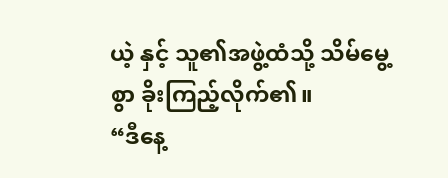ယဲ့ နှင့် သူ၏အဖွဲ့ထံသို့ သိမ်မွေ့စွာ ခိုးကြည့်လိုက်၏။
“ဒီနေ့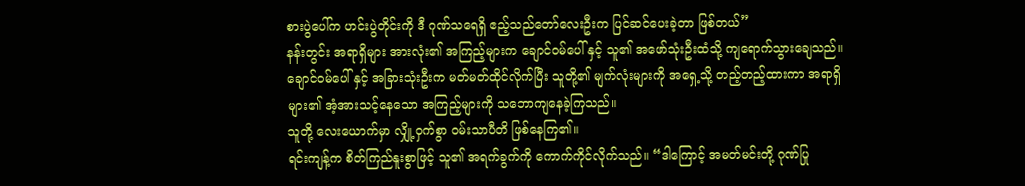စားပွဲပေါ်က ဟင်းပွဲတိုင်းကို ဒီ ဂုဏ်သရေရှိ ဧည့်သည်တော်လေးဦးက ပြင်ဆင်ပေးခဲ့တာ ဖြစ်တယ်”
နန်းတွင်း အရာရှိများ အားလုံး၏ အကြည့်များက ချောင်ဝမ်ပေါ် နှင့် သူ၏ အဖော်သုံးဦးထံသို့ ကျရောက်သွားချေသည်။
ချောင်ဝမ်ပေါ် နှင့် အခြားသုံးဦးက မတ်မတ်ထိုင်လိုက်ပြီး သူတို့၏ မျက်လုံးများကို အရှေ့သို့ တည့်တည့်ထားကာ အရာရှိများ၏ အံ့အားသင့်နေသော အကြည့်များကို သဘောကျနေခဲ့ကြသည်။
သူတို့ လေးယောက်မှာ လျှို့ဝှက်စွာ ဝမ်းသာပီတိ ဖြစ်နေကြ၏။
ရင်းကျန့်က စိတ်ကြည်နူးစွာဖြင့် သူ၏ အရက်ခွက်ကို ကောက်ကိုင်လိုက်သည်။ “ဒါကြောင့် အမတ်မင်းတို့ ဂုဏ်ပြု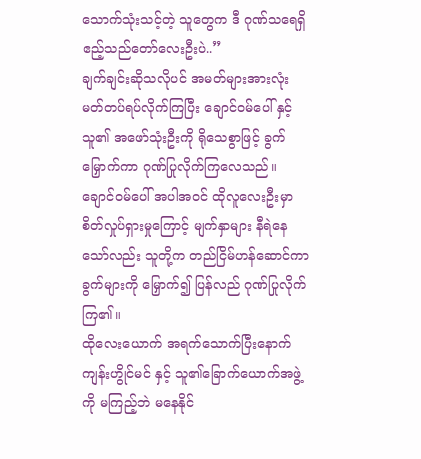သောက်သုံးသင့်တဲ့ သူတွေက ဒီ ဂုဏ်သရေရှိ ဧည့်သည်တော်လေးဦးပဲ..”
ချက်ချင်းဆိုသလိုပင် အမတ်များအားလုံး မတ်တပ်ရပ်လိုက်ကြပြီး ချောင်ဝမ်ပေါ် နှင့် သူ၏ အဖော်သုံးဦးကို ရိုသေစွာဖြင့် ခွက်မြှောက်ကာ ဂုဏ်ပြုလိုက်ကြလေသည်။
ချောင်ဝမ်ပေါ် အပါအဝင် ထိုလူလေးဦးမှာ စိတ်လှုပ်ရှားမှုကြောင့် မျက်နှာများ နီရဲနေသော်လည်း သူတို့က တည်ငြိမ်ဟန်ဆောင်ကာ ခွက်များကို မြှောက်၍ ပြန်လည် ဂုဏ်ပြုလိုက်ကြ၏။
ထိုလေးယောက် အရက်သောက်ပြီးနောက် ကျန်းဟွိုင်မင် နှင့် သူ၏ခြောက်ယောက်အဖွဲ့ကို မကြည့်ဘဲ မနေနိုင်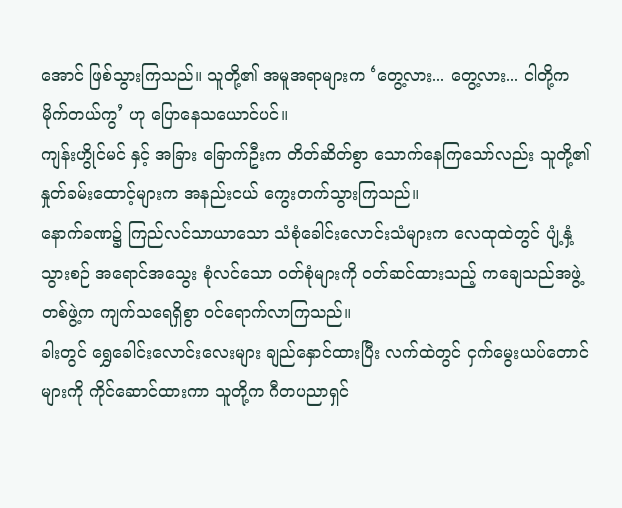အောင် ဖြစ်သွားကြသည်။ သူတို့၏ အမူအရာများက ‘တွေ့လား... တွေ့လား... ငါတို့က မိုက်တယ်ကွ’ ဟု ပြောနေသယောင်ပင်။
ကျန်းဟွိုင်မင် နှင့် အခြား ခြောက်ဦးက တိတ်ဆိတ်စွာ သောက်နေကြသော်လည်း သူတို့၏ နှုတ်ခမ်းထောင့်များက အနည်းငယ် ကွေးတက်သွားကြသည်။
နောက်ခဏ၌ ကြည်လင်သာယာသော သံစုံခေါင်းလောင်းသံများက လေထုထဲတွင် ပျံ့နှံ့သွားစဉ် အရောင်အသွေး စုံလင်သော ဝတ်စုံများကို ဝတ်ဆင်ထားသည့် ကချေသည်အဖွဲ့တစ်ဖွဲ့က ကျက်သရေရှိစွာ ဝင်ရောက်လာကြသည်။
ခါးတွင် ရွှေခေါင်းလောင်းလေးများ ချည်နှောင်ထားပြီး လက်ထဲတွင် ငှက်မွေးယပ်တောင်များကို ကိုင်ဆောင်ထားကာ သူတို့က ဂီတပညာရှင်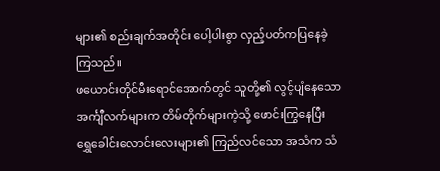များ၏ စည်းချက်အတိုင်း ပေါ့ပါးစွာ လှည့်ပတ်ကပြနေခဲ့ကြသည်။
ဖယောင်းတိုင်မီးရောင်အောက်တွင် သူတို့၏ လွင့်ပျံနေသော အင်္ကျီလက်များက တိမ်တိုက်များကဲ့သို့ ဖောင်းကြွနေပြီး ရွှေခေါင်းလောင်းလေးများ၏ ကြည်လင်သော အသံက သံ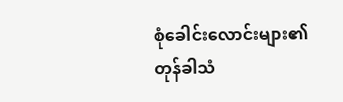စုံခေါင်းလောင်းများ၏ တုန်ခါသံ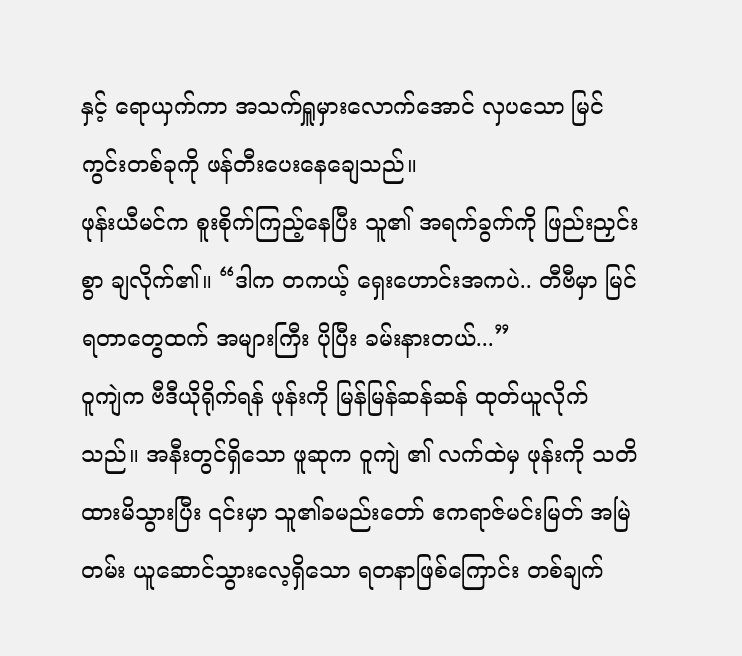နှင့် ရောယှက်ကာ အသက်ရှူမှားလောက်အောင် လှပသော မြင်ကွင်းတစ်ခုကို ဖန်တီးပေးနေချေသည်။
ဖုန်းယီမင်က စူးစိုက်ကြည့်နေပြီး သူ၏ အရက်ခွက်ကို ဖြည်းညှင်းစွာ ချလိုက်၏။ “ဒါက တကယ့် ရှေးဟောင်းအကပဲ.. တီဗီမှာ မြင်ရတာတွေထက် အများကြီး ပိုပြီး ခမ်းနားတယ်...”
ဝူကျဲက ဗီဒီယိုရိုက်ရန် ဖုန်းကို မြန်မြန်ဆန်ဆန် ထုတ်ယူလိုက်သည်။ အနီးတွင်ရှိသော ဖူဆုက ဝူကျဲ ၏ လက်ထဲမှ ဖုန်းကို သတိထားမိသွားပြီး ၎င်းမှာ သူ၏ခမည်းတော် ဧကရာဇ်မင်းမြတ် အမြဲတမ်း ယူဆောင်သွားလေ့ရှိသော ရတနာဖြစ်ကြောင်း တစ်ချက်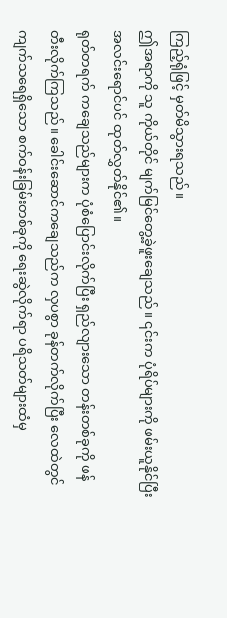ကြည့်ရုံဖြင့် မှတ်မိသွားရသည်။
ဤအရာကို သူ ကိုယ်တိုင် မျက်မြင်တွေ့ခဲ့ဖူးချေသည်။ ၎င်းက ပုံရိပ်များကို ဖမ်းယူနိုင်ပြီး အလင်းရောင်ပင် ထုတ်လွှတ်နိုင်၏။
ရုတ်တရက် ကချေသည်များက ပုံစံပြောင်းလိုက်ပြီး ရှည်လျားသော တန်းတစ်ခုကို ဖန်တီးလိုက်ကြသည်။ ခေါင်းဆောင်ကချေသည်က လှပစွာ ခုန်တက်လိုက်ပြီး လေထဲတွင် ကျက်သရေရှိသော စက်ဝန်းခြမ်းတစ်ခုကို ရေးဆွဲလိုက်ရာ ပရိသတ်များထံမှ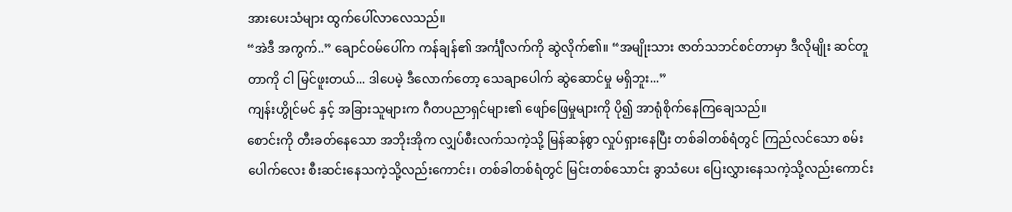အားပေးသံများ ထွက်ပေါ်လာလေသည်။
“အဲဒီ အကွက်..” ချောင်ဝမ်ပေါ်က ကန်ချန်၏ အင်္ကျီလက်ကို ဆွဲလိုက်၏။ “အမျိုးသား ဇာတ်သဘင်စင်တာမှာ ဒီလိုမျိုး ဆင်တူတာကို ငါ မြင်ဖူးတယ်... ဒါပေမဲ့ ဒီလောက်တော့ သေချာပေါက် ဆွဲဆောင်မှု မရှိဘူး...”
ကျန်းဟွိုင်မင် နှင့် အခြားသူများက ဂီတပညာရှင်များ၏ ဖျော်ဖြေမှုများကို ပို၍ အာရုံစိုက်နေကြချေသည်။
စောင်းကို တီးခတ်နေသော အဘိုးအိုက လျှပ်စီးလက်သကဲ့သို့ မြန်ဆန်စွာ လှုပ်ရှားနေပြီး တစ်ခါတစ်ရံတွင် ကြည်လင်သော စမ်းပေါက်လေး စီးဆင်းနေသကဲ့သို့လည်းကောင်း၊ တစ်ခါတစ်ရံတွင် မြင်းတစ်သောင်း ခွာသံပေး ပြေးလွှားနေသကဲ့သို့လည်းကောင်း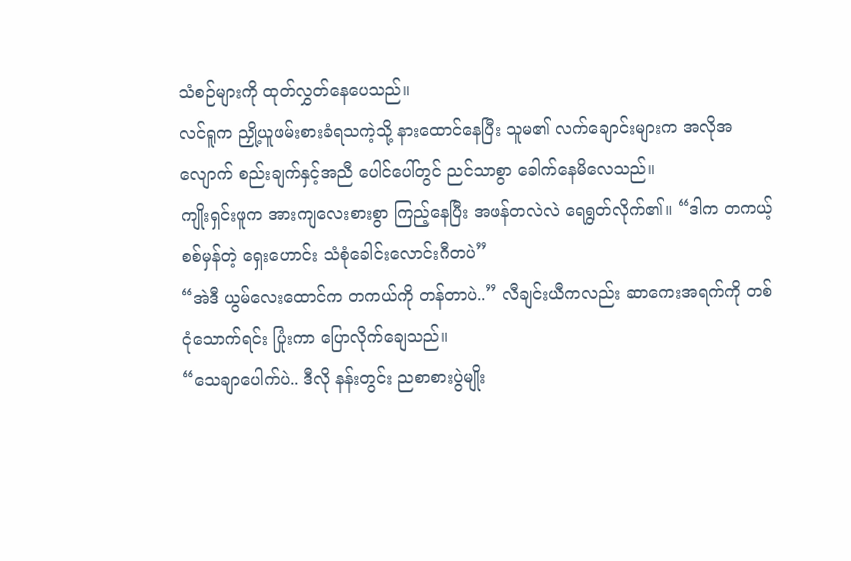သံစဉ်များကို ထုတ်လွှတ်နေပေသည်။
လင်ရူက ညှို့ယူဖမ်းစားခံရသကဲ့သို့ နားထောင်နေပြီး သူမ၏ လက်ချောင်းများက အလိုအလျောက် စည်းချက်နှင့်အညီ ပေါင်ပေါ်တွင် ညင်သာစွာ ခေါက်နေမိလေသည်။
ကျိုးရှင်းဖူက အားကျလေးစားစွာ ကြည့်နေပြီး အဖန်တလဲလဲ ရေရွတ်လိုက်၏။ “ဒါက တကယ့် စစ်မှန်တဲ့ ရှေးဟောင်း သံစုံခေါင်းလောင်းဂီတပဲ”
“အဲဒီ ယွမ်လေးထောင်က တကယ်ကို တန်တာပဲ..” လီချင်းယီကလည်း ဆာကေးအရက်ကို တစ်ငုံသောက်ရင်း ပြုံးကာ ပြောလိုက်ချေသည်။
“သေချာပေါက်ပဲ.. ဒီလို နန်းတွင်း ညစာစားပွဲမျိုး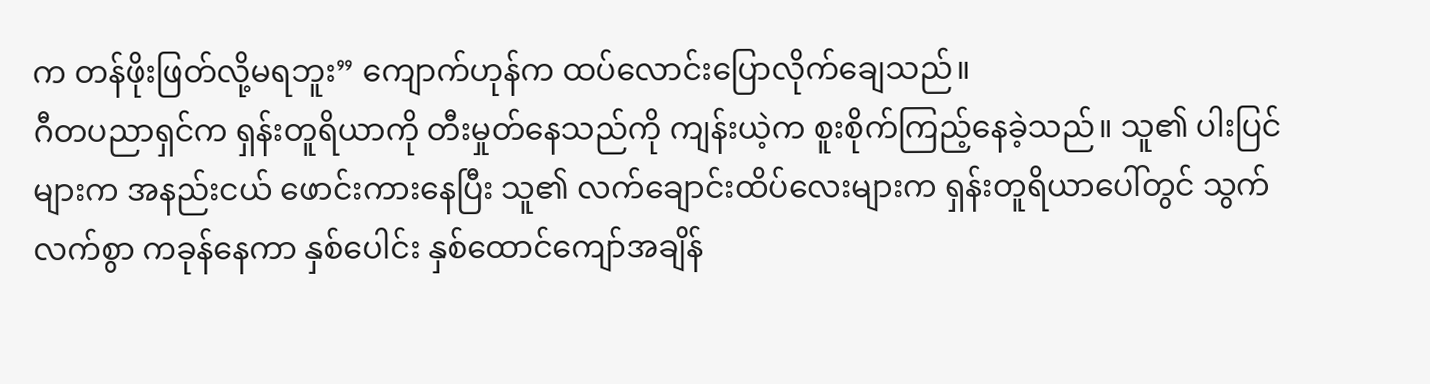က တန်ဖိုးဖြတ်လို့မရဘူး” ကျောက်ဟုန်က ထပ်လောင်းပြောလိုက်ချေသည်။
ဂီတပညာရှင်က ရှန်းတူရိယာကို တီးမှုတ်နေသည်ကို ကျန်းယဲ့က စူးစိုက်ကြည့်နေခဲ့သည်။ သူ၏ ပါးပြင်များက အနည်းငယ် ဖောင်းကားနေပြီး သူ၏ လက်ချောင်းထိပ်လေးများက ရှန်းတူရိယာပေါ်တွင် သွက်လက်စွာ ကခုန်နေကာ နှစ်ပေါင်း နှစ်ထောင်ကျော်အချိန်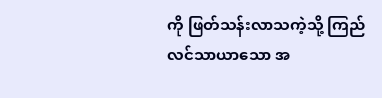ကို ဖြတ်သန်းလာသကဲ့သို့ ကြည်လင်သာယာသော အ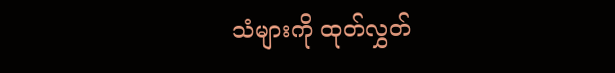သံများကို ထုတ်လွှတ်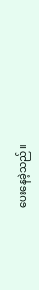ပေးနေခဲ့သည်။